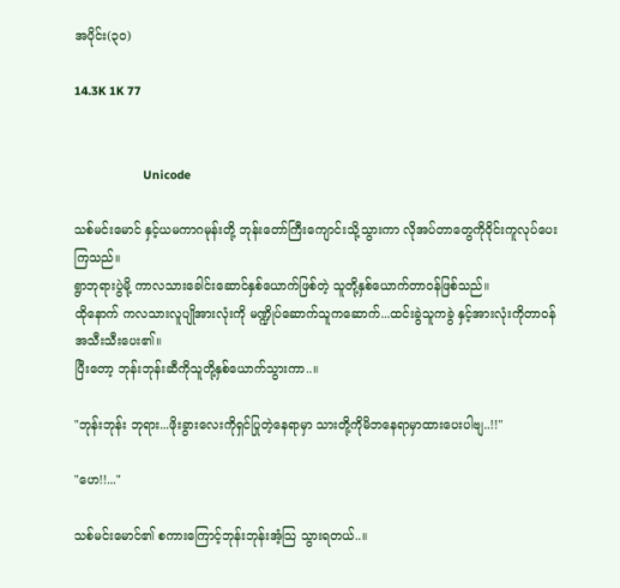အပိုင်း(၃၀)

14.3K 1K 77


                       Unicode

သစ်မင်းမောင် နှင့်ယမကာဂမုန်းတို့ ဘုန်းတော်ကြီးကျောင်းသို့သွားကာ လိုအပ်တာတွေကိုဝိုင်းကူလုပ်ပေးကြသည်။
ရွာဘုရားပွဲမို့ ကာလသားခေါင်းဆောင်နှစ်ယောက်ဖြစ်တဲ့ သူတို့နှစ်ယောက်တာဝန်ဖြစ်သည်။
ထိုနောက် ကလသားလူပျိုအားလုံးကို မဏ္ဍိုပ်ဆောက်သူကဆောက်...ထင်းခွဲသူကခွဲ နှင့်အားလုံးကိုတာဝန်အသီးသီးပေး၏။
ပြီးတော့ ဘုန်းဘုန်းဆီကိုသူတို့နှစ်ယောက်သွားကာ..။

"ဘုန်းဘုန်း ဘုရား...ဖိုးခွားလေးကိုရှင်ပြုတဲ့နေရာမှာ သားတို့ကိုမိဘနေရာမှာထားပေးပါဗျ..!!"

"ဟေ!!..."

သစ်မင်းမောင်၏ စကားကြောင့်ဘုန်းဘုန်းအံ့သြ သွားရတယ်..။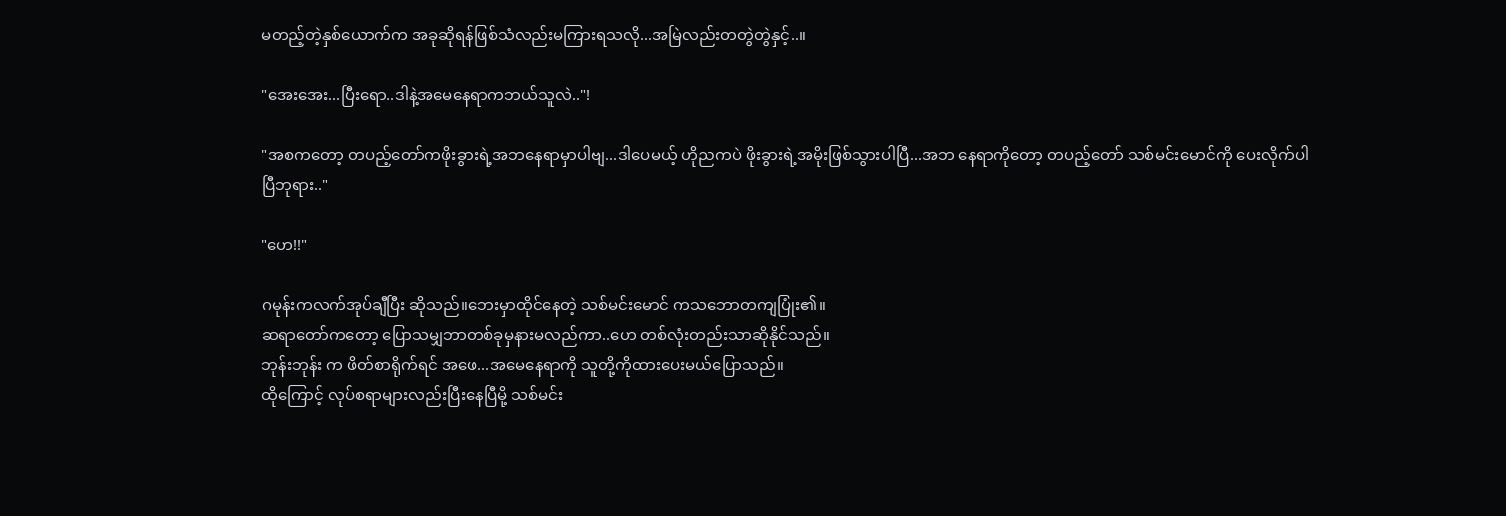မတည့်တဲ့နှစ်ယောက်က အခုဆိုရန်ဖြစ်သံလည်းမကြားရသလို...အမြဲလည်းတတွဲတွဲနှင့်..။

"အေးအေး...ပြီးရော..ဒါနဲ့အမေနေရာကဘယ်သူလဲ.."!

"အစကတော့ တပည့်တော်ကဖိုးခွားရဲ့အဘနေရာမှာပါဗျ...ဒါပေမယ့် ဟိုညကပဲ ဖိုးခွားရဲ့အမိုးဖြစ်သွားပါပြီ...အဘ နေရာကိုတော့ တပည့်တော် သစ်မင်းမောင်ကို ပေးလိုက်ပါပြီဘုရား.."

"ဟေ!!"

ဂမုန်းကလက်အုပ်ချီပြီး ဆိုသည်။ဘေးမှာထိုင်နေတဲ့ သစ်မင်းမောင် ကသဘောတကျပြုံး၏။
ဆရာတော်ကတော့ ပြောသမျှဘာတစ်ခုမှနားမလည်ကာ..ဟေ တစ်လုံးတည်းသာဆိုနိုင်သည်။
ဘုန်းဘုန်း က ဖိတ်စာရိုက်ရင် အဖေ...အမေနေရာကို သူတို့ကိုထားပေးမယ်ပြောသည်။
ထိုကြောင့် လုပ်စရာများလည်းပြီးနေပြီမို့ သစ်မင်း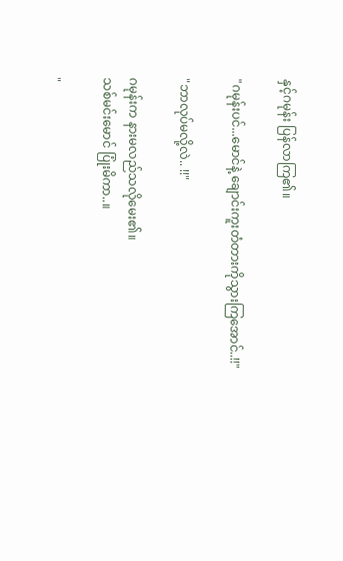နှင့်ဂမုန်း ပြန်လာကြ၏။

"ဂမုန်းပင်...မောင်နဲ့ ချောင်းကူးတံတားကိုသွားကြအောင်..!!"

"ဘာလုပ်မလို့လဲ.. !!"

ဂမုန်းက နားမလည်သလိုမေး၏။
သစ်မင်းမောင် ပြုံးမိကာ..။

"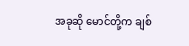အခုဆို မောင်တို့က ချစ်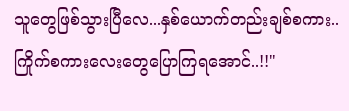သူတွေဖြစ်သွားပြီလေ...နှစ်ယောက်တည်းချစ်စကား..ကြိုက်စကားလေးတွေပြောကြရအောင်..!!"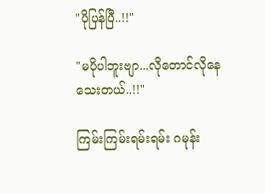"ပိုပြန်ပြီ..!!"

"မပိုပါဘူးဗျာ...လိုတောင်လိုနေသေးတယ်..!!"

ကြမ်းကြမ်းရမ်းရမ်း ဂမုန်း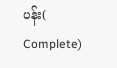ပန်း( Complete)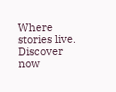Where stories live. Discover now